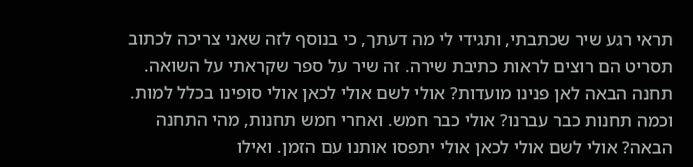תראי רגע שיר שכתבתי, ותגידי לי מה דעתך, כי בנוסף לזה שאני צריכה לכתוב תסריט הם רוצים לראות כתיבת שירה. זה שיר על ספר שקראתי על השואה. תחנה הבאה לאן פנינו מועדות? אולי לשם אולי לכאן אולי סופינו בכלל למות. וכמה תחנות כבר עברנו? אולי כבר חמש. ואחרי חמש תחנות, מהי התחנה הבאה? אולי לשם אולי לכאן אולי יתפסו אותנו עם הזמן. ואילו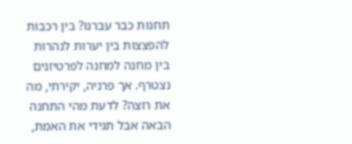תחנות כבר עברנו? בין רכבות להפצצות בין יערות לנהרות בין מחנה למחנה לפרטיזנים נצטרף. אך פרניה, יקירתי, מה את רוצה? לדעת מהי התחנה הבאה אבל תגידי את האמת,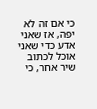כי אם זה לא יפה, אז שאני אדע כדי שאני אוכל לכתוב שיר אחר, כי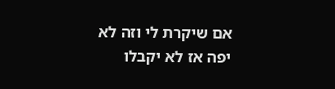אם שיקרת לי וזה לא יפה אז לא יקבלו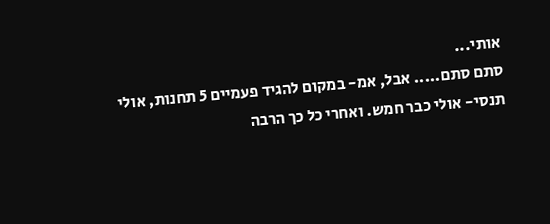אותי...
סתם סתם..... אבל, אמ- במקום להגיד פעמיים 5 תחנות, אולי תנסי- אולי כבר חמש. ואחרי כל כך הרבה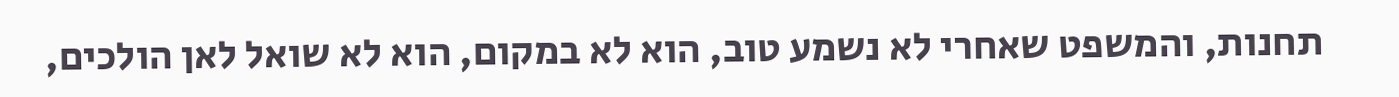תחנות, והמשפט שאחרי לא נשמע טוב, הוא לא במקום, הוא לא שואל לאן הולכים,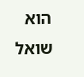הוא שואל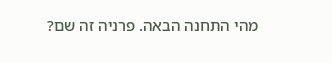מהי התחנה הבאה. פרניה זה שם?